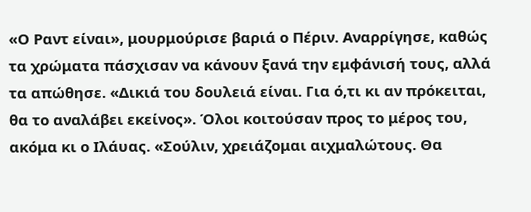«Ο Ραντ είναι», μουρμούρισε βαριά ο Πέριν. Αναρρίγησε, καθώς τα χρώματα πάσχισαν να κάνουν ξανά την εμφάνισή τους, αλλά τα απώθησε. «Δικιά του δουλειά είναι. Για ό,τι κι αν πρόκειται, θα το αναλάβει εκείνος». Όλοι κοιτούσαν προς το μέρος του, ακόμα κι ο Ιλάυας. «Σούλιν, χρειάζομαι αιχμαλώτους. Θα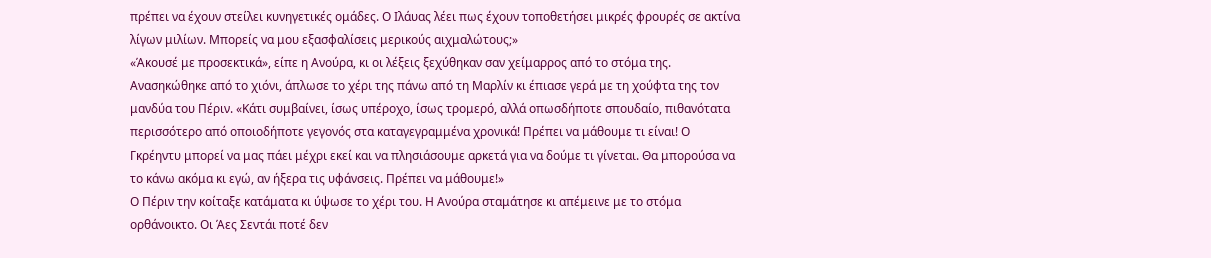πρέπει να έχουν στείλει κυνηγετικές ομάδες. Ο Ιλάυας λέει πως έχουν τοποθετήσει μικρές φρουρές σε ακτίνα λίγων μιλίων. Μπορείς να μου εξασφαλίσεις μερικούς αιχμαλώτους;»
«Άκουσέ με προσεκτικά», είπε η Ανούρα, κι οι λέξεις ξεχύθηκαν σαν χείμαρρος από το στόμα της. Ανασηκώθηκε από το χιόνι, άπλωσε το χέρι της πάνω από τη Μαρλίν κι έπιασε γερά με τη χούφτα της τον μανδύα του Πέριν. «Κάτι συμβαίνει, ίσως υπέροχο, ίσως τρομερό, αλλά οπωσδήποτε σπουδαίο, πιθανότατα περισσότερο από οποιοδήποτε γεγονός στα καταγεγραμμένα χρονικά! Πρέπει να μάθουμε τι είναι! Ο Γκρέηντυ μπορεί να μας πάει μέχρι εκεί και να πλησιάσουμε αρκετά για να δούμε τι γίνεται. Θα μπορούσα να το κάνω ακόμα κι εγώ, αν ήξερα τις υφάνσεις. Πρέπει να μάθουμε!»
Ο Πέριν την κοίταξε κατάματα κι ύψωσε το χέρι του. Η Ανούρα σταμάτησε κι απέμεινε με το στόμα ορθάνοικτο. Οι Άες Σεντάι ποτέ δεν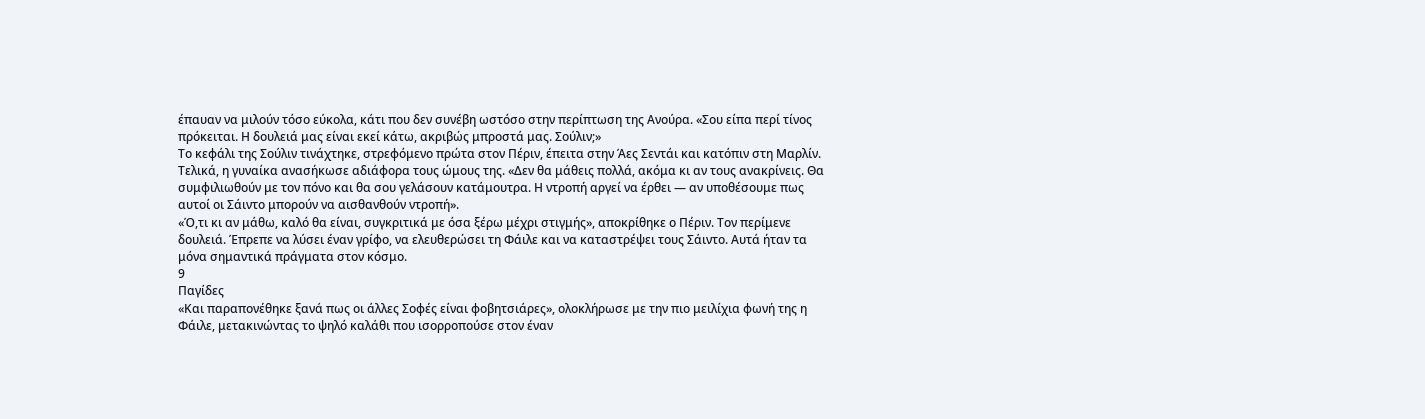έπαυαν να μιλούν τόσο εύκολα, κάτι που δεν συνέβη ωστόσο στην περίπτωση της Ανούρα. «Σου είπα περί τίνος πρόκειται. Η δουλειά μας είναι εκεί κάτω, ακριβώς μπροστά μας. Σούλιν;»
Το κεφάλι της Σούλιν τινάχτηκε, στρεφόμενο πρώτα στον Πέριν, έπειτα στην Άες Σεντάι και κατόπιν στη Μαρλίν. Τελικά, η γυναίκα ανασήκωσε αδιάφορα τους ώμους της. «Δεν θα μάθεις πολλά, ακόμα κι αν τους ανακρίνεις. Θα συμφιλιωθούν με τον πόνο και θα σου γελάσουν κατάμουτρα. Η ντροπή αργεί να έρθει — αν υποθέσουμε πως αυτοί οι Σάιντο μπορούν να αισθανθούν ντροπή».
«Ό,τι κι αν μάθω, καλό θα είναι, συγκριτικά με όσα ξέρω μέχρι στιγμής», αποκρίθηκε ο Πέριν. Τον περίμενε δουλειά. Έπρεπε να λύσει έναν γρίφο, να ελευθερώσει τη Φάιλε και να καταστρέψει τους Σάιντο. Αυτά ήταν τα μόνα σημαντικά πράγματα στον κόσμο.
9
Παγίδες
«Και παραπονέθηκε ξανά πως οι άλλες Σοφές είναι φοβητσιάρες», ολοκλήρωσε με την πιο μειλίχια φωνή της η Φάιλε, μετακινώντας το ψηλό καλάθι που ισορροπούσε στον έναν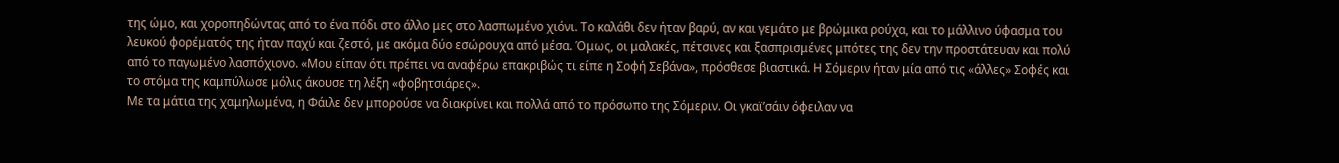της ώμο, και χοροπηδώντας από το ένα πόδι στο άλλο μες στο λασπωμένο χιόνι. Το καλάθι δεν ήταν βαρύ, αν και γεμάτο με βρώμικα ρούχα, και το μάλλινο ύφασμα του λευκού φορέματός της ήταν παχύ και ζεστό, με ακόμα δύο εσώρουχα από μέσα. Όμως, οι μαλακές, πέτσινες και ξασπρισμένες μπότες της δεν την προστάτευαν και πολύ από το παγωμένο λασπόχιονο. «Μου είπαν ότι πρέπει να αναφέρω επακριβώς τι είπε η Σοφή Σεβάνα», πρόσθεσε βιαστικά. Η Σόμεριν ήταν μία από τις «άλλες» Σοφές και το στόμα της καμπύλωσε μόλις άκουσε τη λέξη «φοβητσιάρες».
Με τα μάτια της χαμηλωμένα, η Φάιλε δεν μπορούσε να διακρίνει και πολλά από το πρόσωπο της Σόμεριν. Οι γκαϊ’σάιν όφειλαν να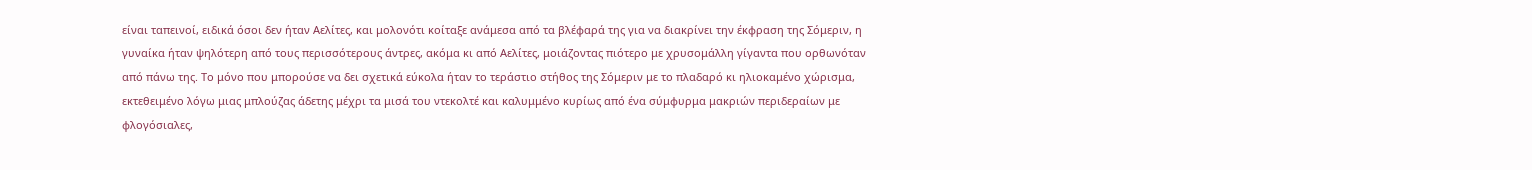είναι ταπεινοί, ειδικά όσοι δεν ήταν Αελίτες, και μολονότι κοίταξε ανάμεσα από τα βλέφαρά της για να διακρίνει την έκφραση της Σόμεριν, η γυναίκα ήταν ψηλότερη από τους περισσότερους άντρες, ακόμα κι από Αελίτες, μοιάζοντας πιότερο με χρυσομάλλη γίγαντα που ορθωνόταν από πάνω της. Το μόνο που μπορούσε να δει σχετικά εύκολα ήταν το τεράστιο στήθος της Σόμεριν με το πλαδαρό κι ηλιοκαμένο χώρισμα, εκτεθειμένο λόγω μιας μπλούζας άδετης μέχρι τα μισά του ντεκολτέ και καλυμμένο κυρίως από ένα σύμφυρμα μακριών περιδεραίων με φλογόσιαλες,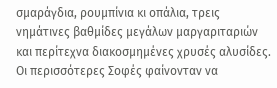σμαράγδια, ρουμπίνια κι οπάλια, τρεις νημάτινες βαθμίδες μεγάλων μαργαριταριών και περίτεχνα διακοσμημένες χρυσές αλυσίδες. Οι περισσότερες Σοφές φαίνονταν να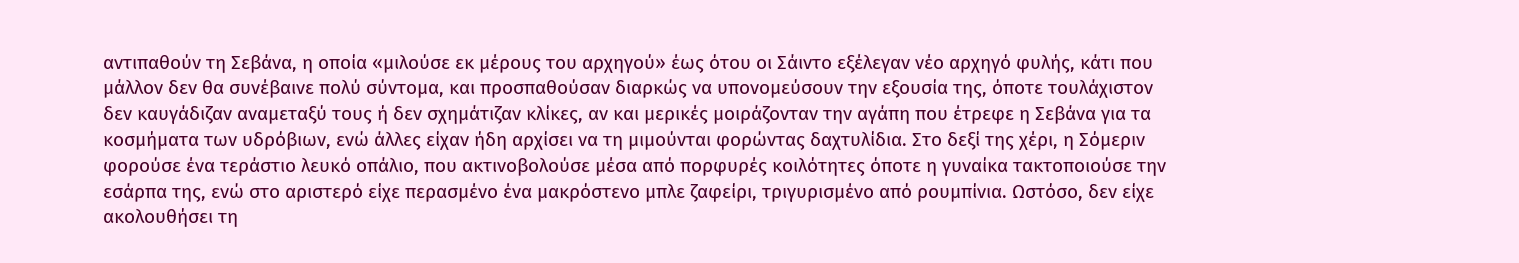αντιπαθούν τη Σεβάνα, η οποία «μιλούσε εκ μέρους του αρχηγού» έως ότου οι Σάιντο εξέλεγαν νέο αρχηγό φυλής, κάτι που μάλλον δεν θα συνέβαινε πολύ σύντομα, και προσπαθούσαν διαρκώς να υπονομεύσουν την εξουσία της, όποτε τουλάχιστον δεν καυγάδιζαν αναμεταξύ τους ή δεν σχημάτιζαν κλίκες, αν και μερικές μοιράζονταν την αγάπη που έτρεφε η Σεβάνα για τα κοσμήματα των υδρόβιων, ενώ άλλες είχαν ήδη αρχίσει να τη μιμούνται φορώντας δαχτυλίδια. Στο δεξί της χέρι, η Σόμεριν φορούσε ένα τεράστιο λευκό οπάλιο, που ακτινοβολούσε μέσα από πορφυρές κοιλότητες όποτε η γυναίκα τακτοποιούσε την εσάρπα της, ενώ στο αριστερό είχε περασμένο ένα μακρόστενο μπλε ζαφείρι, τριγυρισμένο από ρουμπίνια. Ωστόσο, δεν είχε ακολουθήσει τη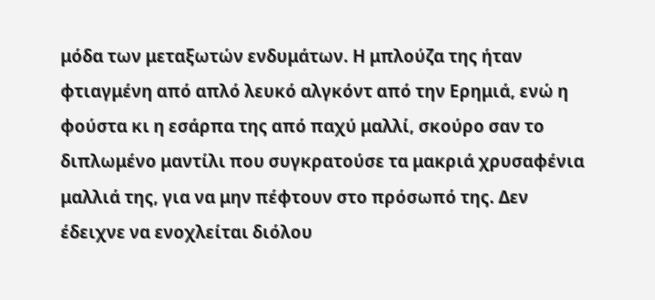μόδα των μεταξωτών ενδυμάτων. Η μπλούζα της ήταν φτιαγμένη από απλό λευκό αλγκόντ από την Ερημιά, ενώ η φούστα κι η εσάρπα της από παχύ μαλλί, σκούρο σαν το διπλωμένο μαντίλι που συγκρατούσε τα μακριά χρυσαφένια μαλλιά της, για να μην πέφτουν στο πρόσωπό της. Δεν έδειχνε να ενοχλείται διόλου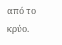από το κρύο.